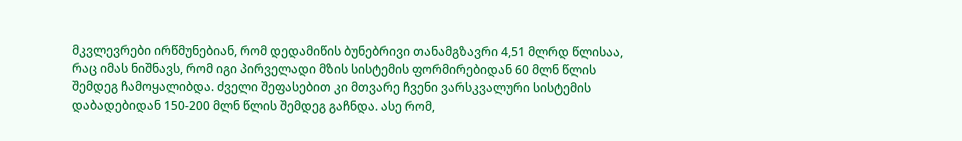მკვლევრები ირწმუნებიან, რომ დედამიწის ბუნებრივი თანამგზავრი 4,51 მლრდ წლისაა, რაც იმას ნიშნავს, რომ იგი პირველადი მზის სისტემის ფორმირებიდან 60 მლნ წლის შემდეგ ჩამოყალიბდა. ძველი შეფასებით კი მთვარე ჩვენი ვარსკვალური სისტემის დაბადებიდან 150-200 მლნ წლის შემდეგ გაჩნდა. ასე რომ,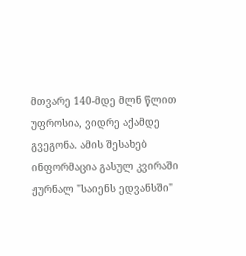მთვარე 140-მდე მლნ წლით უფროსია, ვიდრე აქამდე გვეგონა. ამის შესახებ ინფორმაცია გასულ კვირაში ჟურნალ "საიენს ედვანსში"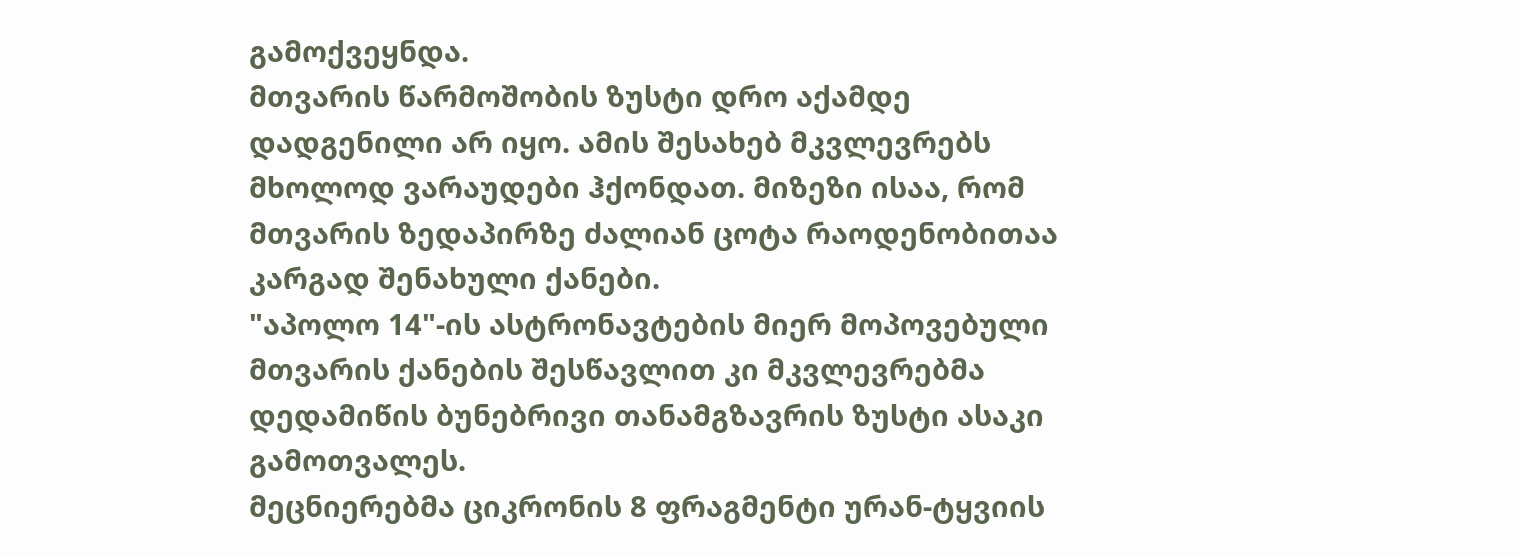გამოქვეყნდა.
მთვარის წარმოშობის ზუსტი დრო აქამდე დადგენილი არ იყო. ამის შესახებ მკვლევრებს მხოლოდ ვარაუდები ჰქონდათ. მიზეზი ისაა, რომ მთვარის ზედაპირზე ძალიან ცოტა რაოდენობითაა კარგად შენახული ქანები.
"აპოლო 14"-ის ასტრონავტების მიერ მოპოვებული მთვარის ქანების შესწავლით კი მკვლევრებმა დედამიწის ბუნებრივი თანამგზავრის ზუსტი ასაკი გამოთვალეს.
მეცნიერებმა ციკრონის 8 ფრაგმენტი ურან-ტყვიის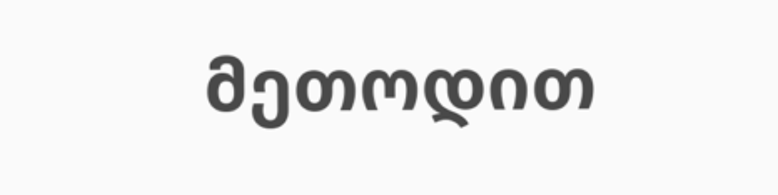მეთოდით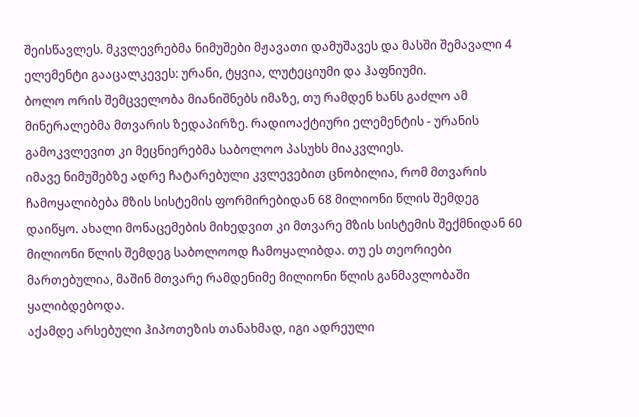შეისწავლეს. მკვლევრებმა ნიმუშები მჟავათი დამუშავეს და მასში შემავალი 4 ელემენტი გააცალკევეს: ურანი, ტყვია, ლუტეციუმი და ჰაფნიუმი.
ბოლო ორის შემცველობა მიანიშნებს იმაზე, თუ რამდენ ხანს გაძლო ამ მინერალებმა მთვარის ზედაპირზე. რადიოაქტიური ელემენტის - ურანის გამოკვლევით კი მეცნიერებმა საბოლოო პასუხს მიაკვლიეს.
იმავე ნიმუშებზე ადრე ჩატარებული კვლევებით ცნობილია, რომ მთვარის ჩამოყალიბება მზის სისტემის ფორმირებიდან 68 მილიონი წლის შემდეგ დაიწყო. ახალი მონაცემების მიხედვით კი მთვარე მზის სისტემის შექმნიდან 60 მილიონი წლის შემდეგ საბოლოოდ ჩამოყალიბდა. თუ ეს თეორიები მართებულია, მაშინ მთვარე რამდენიმე მილიონი წლის განმავლობაში ყალიბდებოდა.
აქამდე არსებული ჰიპოთეზის თანახმად, იგი ადრეული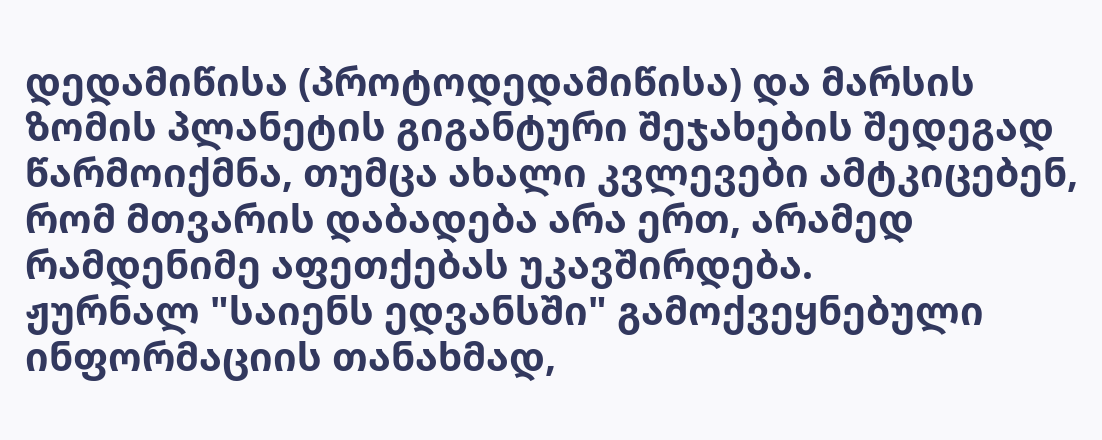დედამიწისა (პროტოდედამიწისა) და მარსის ზომის პლანეტის გიგანტური შეჯახების შედეგად წარმოიქმნა, თუმცა ახალი კვლევები ამტკიცებენ, რომ მთვარის დაბადება არა ერთ, არამედ რამდენიმე აფეთქებას უკავშირდება.
ჟურნალ "საიენს ედვანსში" გამოქვეყნებული ინფორმაციის თანახმად,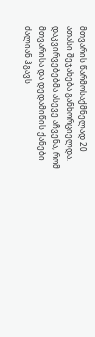მთვარის წარმოსაქმნელად 20 ათასი შეჯახება განხორციელდა.
დაკვირვებებმა ასევე აჩვენა, რომ მთვარისა და დედამიწის ქანები ძალიან ჰგავს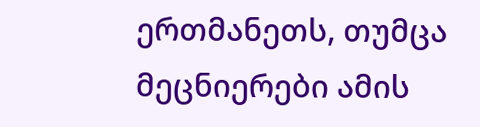ერთმანეთს, თუმცა მეცნიერები ამის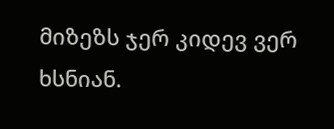მიზეზს ჯერ კიდევ ვერ ხსნიან.